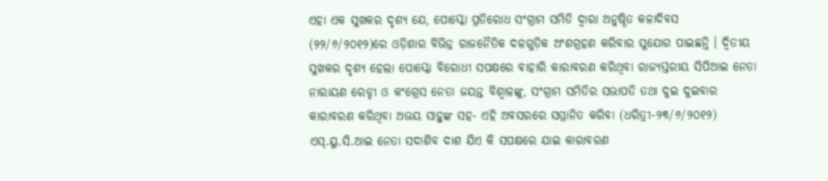ଏହା ଏକ ସୁଖକର ଦୃଶ୍ୟ ଯେ, ପୋସ୍କୋ ପ୍ରତିରୋଧ ସଂଗ୍ରାମ ସମିତି ଦ୍ୱାରା ଅନୁଷ୍ଠିତ କଳାଦିବସ (୨୨/୬/୨୦୧୨)ରେ ଓଡ଼ିଶାର ବିଭିନ୍ନ ରାଜନୈତିକ ଦଳଗୁଡ଼ିକ ଅଂଶଗ୍ରହଣ କରିବାର ସୁଯୋଗ ପାଇଛନ୍ତି । ଦ୍ୱିତୀୟ ସୁଖକର ଦୃଶ୍ୟ ହେଲା ପୋସ୍କୋ ବିରୋଧୀ ସପକ୍ଷରେ ବାହାରି କାରାବରଣ କରିଥିବା ରାଜ୍ୟସ୍ତରୀୟ ସିପିଆଇ ନେତା ନାରାୟଣ ରେଡ୍ଡୀ ଓ କଂଗ୍ରେସ ନେତା ଜୟନ୍ତ ବିଶ୍ୱାଳଙ୍କୁ, ସଂଗ୍ରାମ ସମିତିର ସଭାପତି ତଥା ଦୁଇ ଦୁଇବାର କାରାବରଣ କରିଥିବା ଅଭୟ ସାହୁଙ୍କ ସହ- ଏହି ଅବସରରେ ସମ୍ମାନିତ କରିବା (ଧରିତ୍ରୀ-୨୩/୬/୨୦୧୨) ଏସ୍.ୟୁ.ସି.ଆଇ ନେତା ସଦାଶିବ ଦାଶ ଯିଏ କି ସପକ୍ଷରେ ଯାଇ କାରାବରଣ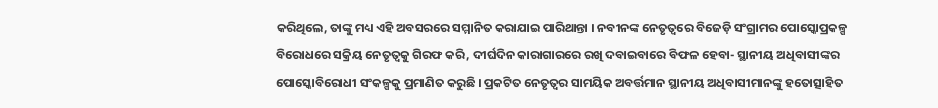କରିଥିଲେ, ତାଙ୍କୁ ମଧ୍ୟ ଏହି ଅବସରରେ ସମ୍ମାନିତ କରାଯାଇ ପାରିଥାନ୍ତା । ନବୀନଙ୍କ ନେତୃତ୍ୱରେ ବିଜେଡ଼ି ସଂଗ୍ରାମର ପୋସ୍କୋପ୍ରକଳ୍ପ ବିରୋଧରେ ସକ୍ରିୟ ନେତୃତ୍ୱକୁ ଗିରଫ କରି, ଦୀର୍ଘଦିନ କାରାଗାରରେ ରଖି ଦବାଇବାରେ ବିଫଳ ହେବା- ସ୍ଥାନୀୟ ଅଧିବାସୀଙ୍କର ପୋସ୍କୋବିରୋଧୀ ସଂକଳ୍ପକୁ ପ୍ରମାଣିତ କରୁଛି । ପ୍ରକଟିତ ନେତୃତ୍ୱର ସାମୟିକ ଅବର୍ତ୍ତମାନ ସ୍ଥାନୀୟ ଅଧିବାସୀମାନଙ୍କୁ ହତୋତ୍ସାହିତ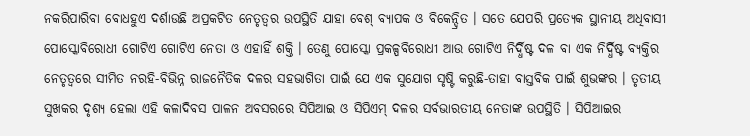ନକରିପାରିବା ବୋଧହୁଏ ଦର୍ଶାଉଛି ଅପ୍ରକଟିତ ନେତୃତ୍ୱର ଉପସ୍ଥିତି ଯାହା ବେଶ୍ ବ୍ୟାପକ ଓ ବିକେନ୍ଦ୍ରିତ । ସତେ ଯେପରି ପ୍ରତ୍ୟେକ ସ୍ଥାନୀୟ ଅଧିବାସୀ ପୋସ୍କୋବିରୋଧୀ ଗୋଟିଏ ଗୋଟିଏ ନେତା ଓ ଏହାହିଁ ଶକ୍ତି । ତେଣୁ ପୋସ୍କୋ ପ୍ରକଳ୍ପବିରୋଧୀ ଆଉ ଗୋଟିଏ ନିର୍ଦ୍ଧିଷ୍ଟ ଦଳ ବା ଏକ ନିର୍ଦ୍ଧିଷ୍ଟ ବ୍ୟକ୍ତିର ନେତୃତ୍ୱରେ ସୀମିତ ନରହି-ବିଭିନ୍ନ ରାଜନୈତିକ ଦଳର ସହଭାଗିତା ପାଇଁ ଯେ ଏକ ସୁଯୋଗ ସୃଷ୍ଟି କରୁଛି-ତାହା ବାସ୍ତବିକ ପାଇଁ ଶୁଭଙ୍କର । ତୃତୀୟ ସୁଖକର ଦୃଶ୍ୟ ହେଲା ଏହି କଳାଦିବସ ପାଳନ ଅବସରରେ ସିପିଆଇ ଓ ସିପିଏମ୍ ଦଳର ସର୍ବଭାରତୀୟ ନେତାଙ୍କ ଉପସ୍ଥିତି । ସିପିଆଇର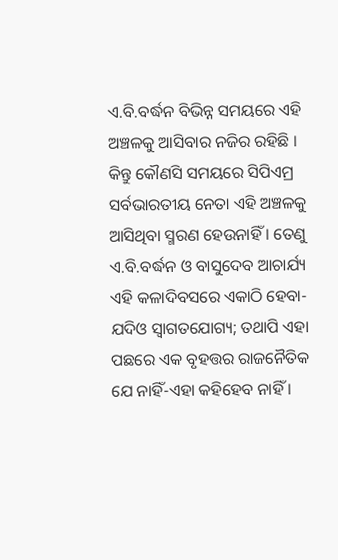ଏ.ବି.ବର୍ଦ୍ଧନ ବିଭିନ୍ନ ସମୟରେ ଏହି ଅଞ୍ଚଳକୁ ଆସିବାର ନଜିର ରହିଛି । କିନ୍ତୁ କୌଣସି ସମୟରେ ସିପିଏମ୍ର ସର୍ବଭାରତୀୟ ନେତା ଏହି ଅଞ୍ଚଳକୁ ଆସିଥିବା ସ୍ମରଣ ହେଉନାହିଁ । ତେଣୁ ଏ.ବି.ବର୍ଦ୍ଧନ ଓ ବାସୁଦେବ ଆଚାର୍ଯ୍ୟ ଏହି କଳାଦିବସରେ ଏକାଠି ହେବା-ଯଦିଓ ସ୍ୱାଗତଯୋଗ୍ୟ; ତଥାପି ଏହା ପଛରେ ଏକ ବୃହତ୍ତର ରାଜନୈତିକ ଯେ ନାହିଁ-ଏହା କହିହେବ ନାହିଁ ।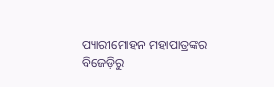ପ୍ୟାରୀମୋହନ ମହାପାତ୍ରଙ୍କର ବିଜେଡ଼ିରୁ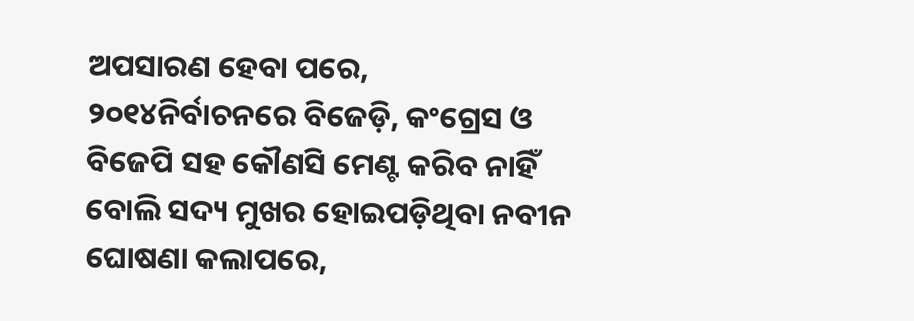ଅପସାରଣ ହେବା ପରେ, ୨୦୧୪ନିର୍ବାଚନରେ ବିଜେଡ଼ି, କଂଗ୍ରେସ ଓ ବିଜେପି ସହ କୌଣସି ମେଣ୍ଟ କରିବ ନାହିଁ ବୋଲି ସଦ୍ୟ ମୁଖର ହୋଇପଡ଼ିଥିବା ନବୀନ ଘୋଷଣା କଲାପରେ,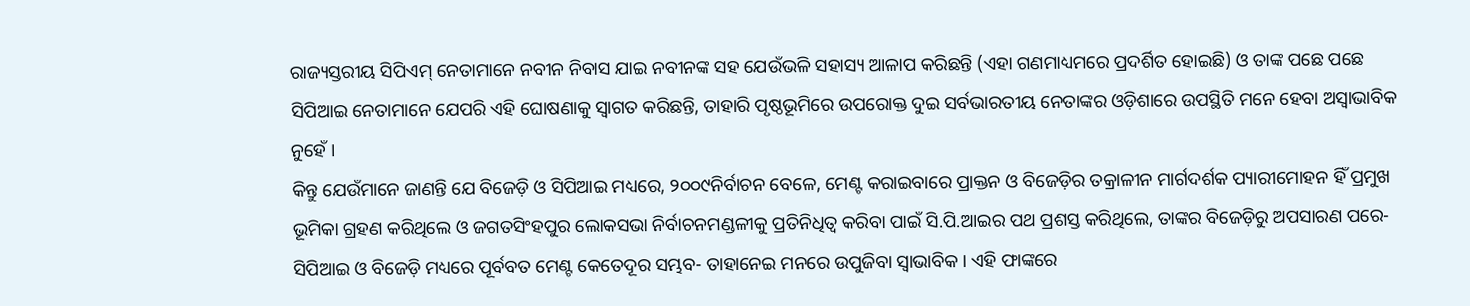ରାଜ୍ୟସ୍ତରୀୟ ସିପିଏମ୍ ନେତାମାନେ ନବୀନ ନିବାସ ଯାଇ ନବୀନଙ୍କ ସହ ଯେଉଁଭଳି ସହାସ୍ୟ ଆଳାପ କରିଛନ୍ତି (ଏହା ଗଣମାଧ୍ୟମରେ ପ୍ରଦର୍ଶିତ ହୋଇଛି) ଓ ତାଙ୍କ ପଛେ ପଛେ ସିପିଆଇ ନେତାମାନେ ଯେପରି ଏହି ଘୋଷଣାକୁ ସ୍ୱାଗତ କରିଛନ୍ତି, ତାହାରି ପୃଷ୍ଠଭୂମିରେ ଉପରୋକ୍ତ ଦୁଇ ସର୍ବଭାରତୀୟ ନେତାଙ୍କର ଓଡ଼ିଶାରେ ଉପସ୍ଥିତି ମନେ ହେବା ଅସ୍ୱାଭାବିକ ନୁହେଁ ।
କିନ୍ତୁ ଯେଉଁମାନେ ଜାଣନ୍ତି ଯେ ବିଜେଡ଼ି ଓ ସିପିଆଇ ମଧ୍ୟରେ, ୨୦୦୯ନିର୍ବାଚନ ବେଳେ, ମେଣ୍ଟ କରାଇବାରେ ପ୍ରାକ୍ତନ ଓ ବିଜେଡ଼ିର ତକ୍ରାଳୀନ ମାର୍ଗଦର୍ଶକ ପ୍ୟାରୀମୋହନ ହିଁ ପ୍ରମୁଖ ଭୂମିକା ଗ୍ରହଣ କରିଥିଲେ ଓ ଜଗତସିଂହପୁର ଲୋକସଭା ନିର୍ବାଚନମଣ୍ଡଳୀକୁ ପ୍ରତିନିଧିତ୍ୱ କରିବା ପାଇଁ ସି.ପି.ଆଇର ପଥ ପ୍ରଶସ୍ତ କରିଥିଲେ, ତାଙ୍କର ବିଜେଡ଼ିରୁ ଅପସାରଣ ପରେ- ସିପିଆଇ ଓ ବିଜେଡ଼ି ମଧ୍ୟରେ ପୂର୍ବବତ ମେଣ୍ଟ କେତେଦୂର ସମ୍ଭବ- ତାହାନେଇ ମନରେ ଉପୁଜିବା ସ୍ୱାଭାବିକ । ଏହି ଫାଙ୍କରେ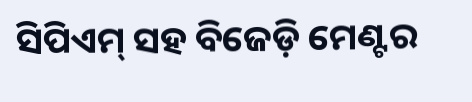ସିପିଏମ୍ ସହ ବିଜେଡ଼ି ମେଣ୍ଟର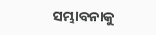ସମ୍ଭାବନାକୁ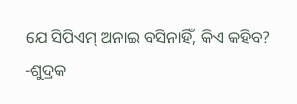ଯେ ସିପିଏମ୍ ଅନାଇ ବସିନାହିଁ, କିଏ କହିବ? -ଶୁଦ୍ରକ